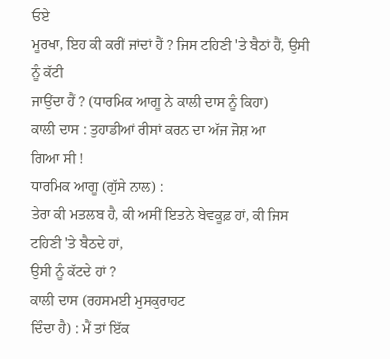ਓਏ
ਮੂਰਖਾ, ਇਹ ਕੀ ਕਰੀਂ ਜਾਂਦਾਂ ਹੈਂ ? ਜਿਸ ਟਹਿਣੀ 'ਤੇ ਬੈਠਾਂ ਹੈਂ, ਉਸੀ ਨੂੰ ਕੱਟੀ
ਜਾਉਂਦਾ ਹੈਂ ? (ਧਾਰਮਿਕ ਆਗੂ ਨੇ ਕਾਲੀ ਦਾਸ ਨੂੰ ਕਿਹਾ)
ਕਾਲੀ ਦਾਸ : ਤੁਹਾਡੀਆਂ ਰੀਸਾਂ ਕਰਨ ਦਾ ਅੱਜ ਜੋਸ਼ ਆ
ਗਿਆ ਸੀ !
ਧਾਰਮਿਕ ਆਗੂ (ਗੁੱਸੇ ਨਾਲ) :
ਤੇਰਾ ਕੀ ਮਤਲਬ ਹੈ, ਕੀ ਅਸੀਂ ਇਤਨੇ ਬੇਵਕੂਫ਼ ਹਾਂ, ਕੀ ਜਿਸ ਟਹਿਣੀ 'ਤੇ ਬੈਠਦੇ ਹਾਂ,
ਉਸੀ ਨੂੰ ਕੱਟਦੇ ਹਾਂ ?
ਕਾਲੀ ਦਾਸ (ਰਹਸਮਈ ਮੁਸਕੁਰਾਹਟ
ਦਿੰਦਾ ਹੈ) : ਮੈਂ ਤਾਂ ਇੱਕ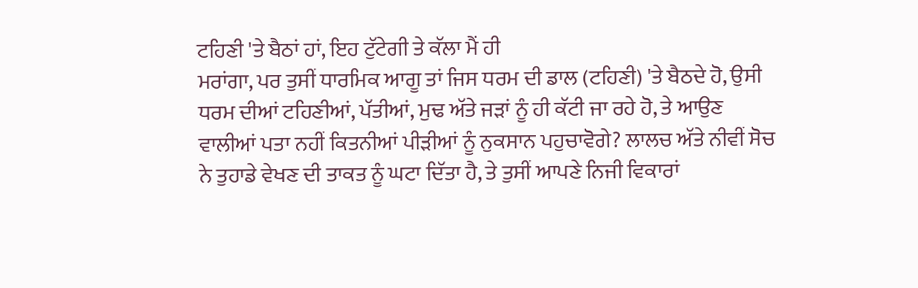ਟਹਿਣੀ 'ਤੇ ਬੈਠਾਂ ਹਾਂ, ਇਹ ਟੁੱਟੇਗੀ ਤੇ ਕੱਲਾ ਮੈਂ ਹੀ
ਮਰਾਂਗਾ, ਪਰ ਤੁਸੀਂ ਧਾਰਮਿਕ ਆਗੂ ਤਾਂ ਜਿਸ ਧਰਮ ਦੀ ਡਾਲ (ਟਹਿਣੀ) 'ਤੇ ਬੈਠਦੇ ਹੋ, ਉਸੀ
ਧਰਮ ਦੀਆਂ ਟਹਿਣੀਆਂ, ਪੱਤੀਆਂ, ਮੁਢ ਅੱਤੇ ਜੜਾਂ ਨੂੰ ਹੀ ਕੱਟੀ ਜਾ ਰਹੇ ਹੋ, ਤੇ ਆਉਣ
ਵਾਲੀਆਂ ਪਤਾ ਨਹੀਂ ਕਿਤਨੀਆਂ ਪੀੜੀਆਂ ਨੂੰ ਨੁਕਸਾਨ ਪਹੁਚਾਵੋਗੇ? ਲਾਲਚ ਅੱਤੇ ਨੀਵੀਂ ਸੋਚ
ਨੇ ਤੁਹਾਡੇ ਵੇਖਣ ਦੀ ਤਾਕਤ ਨੂੰ ਘਟਾ ਦਿੱਤਾ ਹੈ, ਤੇ ਤੁਸੀਂ ਆਪਣੇ ਨਿਜੀ ਵਿਕਾਰਾਂ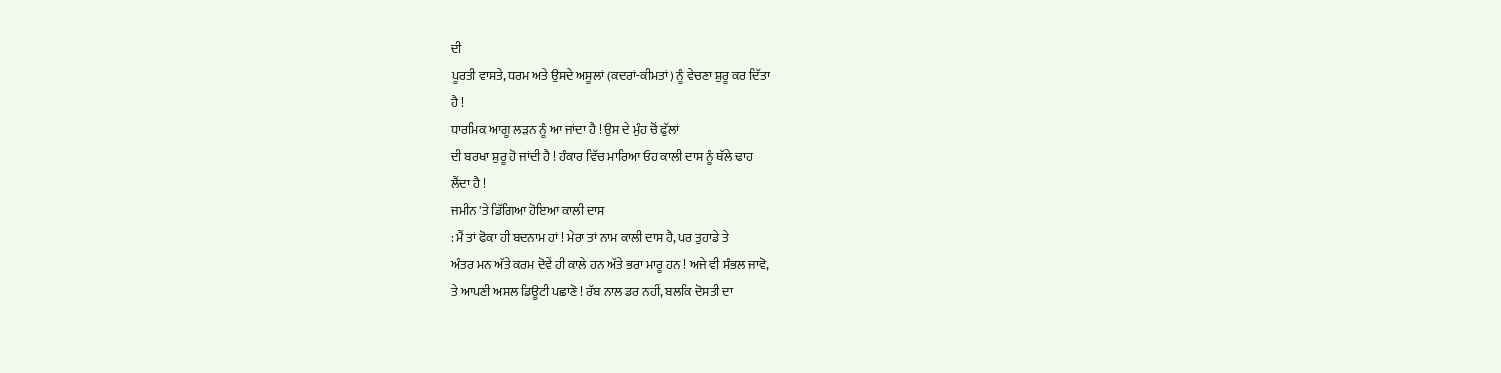ਦੀ
ਪੂਰਤੀ ਵਾਸਤੇ, ਧਰਮ ਅਤੇ ਉਸਦੇ ਅਸੂਲਾਂ (ਕਦਰਾਂ-ਕੀਮਤਾਂ) ਨੂੰ ਵੇਚਣਾ ਸ਼ੁਰੂ ਕਰ ਦਿੱਤਾ
ਹੈ !
ਧਾਰਮਿਕ ਆਗੂ ਲੜਨ ਨੂੰ ਆ ਜਾਂਦਾ ਹੈ ! ਉਸ ਦੇ ਮੁੰਹ ਚੋਂ ਫੁੱਲਾਂ
ਦੀ ਬਰਖਾ ਸ਼ੁਰੂ ਹੋ ਜਾਂਦੀ ਹੈ ! ਹੰਕਾਰ ਵਿੱਚ ਮਾਰਿਆ ਓਹ ਕਾਲੀ ਦਾਸ ਨੂੰ ਥੱਲੇ ਢਾਹ
ਲੈਂਦਾ ਹੈ !
ਜਮੀਨ 'ਤੇ ਡਿੱਗਿਆ ਹੋਇਆ ਕਾਲੀ ਦਾਸ
: ਮੈਂ ਤਾਂ ਫੋਕਾ ਹੀ ਬਦਨਾਮ ਹਾਂ ! ਮੇਰਾ ਤਾਂ ਨਾਮ ਕਾਲੀ ਦਾਸ ਹੈ, ਪਰ ਤੁਹਾਡੇ ਤੇ
ਅੰਤਰ ਮਨ ਅੱਤੇ ਕਰਮ ਦੋਵੇਂ ਹੀ ਕਾਲੇ ਹਨ ਅੱਤੇ ਭਰਾ ਮਾਰੂ ਹਨ ! ਅਜੇ ਵੀ ਸੰਭਲ ਜਾਵੋ,
ਤੇ ਆਪਣੀ ਅਸਲ ਡਿਊਟੀ ਪਛਾਣੋ ! ਰੱਬ ਨਾਲ ਡਰ ਨਹੀਂ, ਬਲਕਿ ਦੋਸਤੀ ਦਾ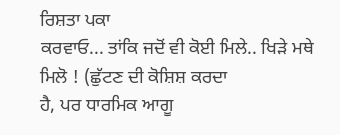ਰਿਸ਼ਤਾ ਪਕਾ
ਕਰਵਾਓ... ਤਾਂਕਿ ਜਦੋਂ ਵੀ ਕੋਈ ਮਿਲੇ.. ਖਿੜੇ ਮਥੇ ਮਿਲੋ ! (ਛੁੱਟਣ ਦੀ ਕੋਸ਼ਿਸ਼ ਕਰਦਾ
ਹੈ, ਪਰ ਧਾਰਮਿਕ ਆਗੂ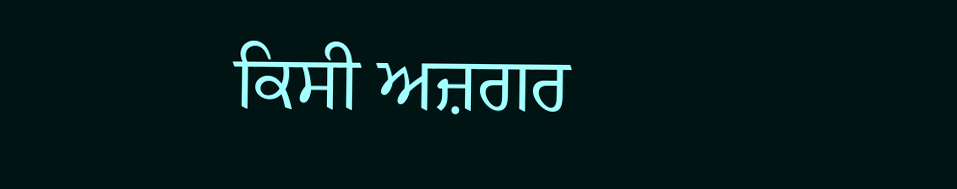ਕਿਸੀ ਅਜ਼ਗਰ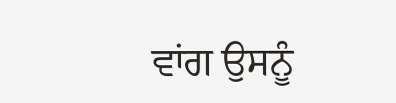ਵਾਂਗ ਉਸਨੂੰ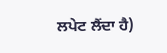ਲਪੇਟ ਲੈਂਦਾ ਹੈ)